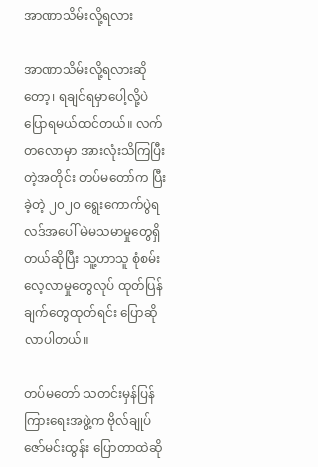အာဏာသိမ်းလို့ရလား

အာဏာသိမ်းလို့ရလားဆိုတော့၊ ရချင်ရမှာပေါ့လို့ပဲ ပြောရမယ်ထင်တယ်။ လက်တလောမှာ အားလုံးသိကြပြီးတဲ့အတိုင်း တပ်မတော်က ပြီးခဲ့တဲ့ ၂၀၂၀ ရွေးကောက်ပွဲရလဒ်အပေါ် မဲမသမာမှုတွေရှိတယ်ဆိုပြီး သူ့ဟာသူ စုံစမ်းလေ့လာမှုတွေလုပ် ထုတ်ပြန်ချက်တွေထုတ်ရင်း ပြောဆိုလာပါတယ်။

တပ်မတော် သတင်းမှန်ပြန်ကြားရေးအဖွဲ့က ဗိုလ်ချုပ်ဇော်မင်းထွန်း ပြောတာထဲဆို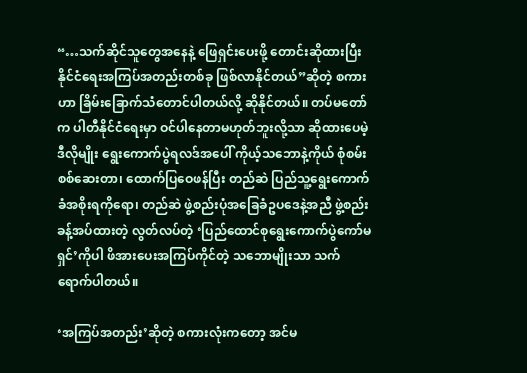“…သက်ဆိုင်သူတွေအနေနဲ့ ဖြေရှင်းပေးဖို့ တောင်းဆိုထားပြီး နိုင်ငံရေးအကြပ်အတည်းတစ်ခု ဖြစ်လာနိုင်တယ်”ဆိုတဲ့ စကားဟာ ခြိမ်းခြောက်သံတောင်ပါတယ်လို့ ဆိုနိုင်တယ်။ တပ်မတော်က ပါတီနိုင်ငံရေးမှာ ဝင်ပါနေတာမဟုတ်ဘူးလို့သာ ဆိုထားပေမဲ့ ဒီလိုမျိုး ရွေးကောက်ပွဲရလဒ်အပေါ် ကိုယ့်သဘောနဲ့ကိုယ် စုံစမ်းစစ်ဆေးတာ၊ ထောက်ပြဝေဖန်ပြီး တည်ဆဲ ပြည်သူ့ရွေးကောက်ခံအစိုးရကိုရော၊ တည်ဆဲ ဖွဲ့စည်းပုံအခြေခံဥပဒေနဲ့အညီ ဖွဲ့စည်းခန့်အပ်ထားတဲ့ လွတ်လပ်တဲ့ ‘ပြည်ထောင်စုရွေးကောက်ပွဲကော်မရှင်’ကိုပါ ဖိအားပေးအကြပ်ကိုင်တဲ့ သဘောမျိုးသာ သက်ရောက်ပါတယ်။

‘အကြပ်အတည်း’ဆိုတဲ့ စကားလုံးကတော့ အင်မ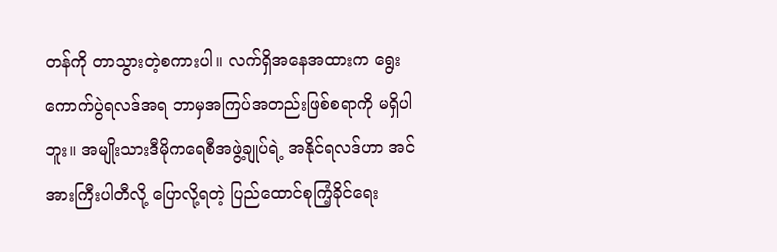တန်ကို တာသွားတဲ့စကားပါ။ လက်ရှိအနေအထားက ရွေးကောက်ပွဲရလဒ်အရ ဘာမှအကြပ်အတည်းဖြစ်စရာကို မရှိပါဘူး။ အမျိုးသားဒီမိုကရေစီအဖွဲ့ချုပ်ရဲ့ အနိုင်ရလဒ်ဟာ အင်အားကြီးပါတီလို့ ပြောလို့ရတဲ့ ပြည်ထောင်စုကြံ့ခိုင်ရေး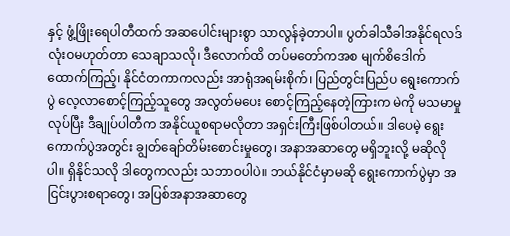နှင့် ဖွံ့ဖြိုးရေပါတီထက် အဆပေါင်းများစွာ သာလွန်ခဲ့တာပါ။ ပွတ်ခါသီခါအနိုင်ရလဒ် လုံးဝမဟုတ်တာ သေချာသလို၊ ဒီလောက်ထိ တပ်မတော်ကအစ မျက်စိဒေါက်ထောက်ကြည့်၊ နိုင်ငံတကာကလည်း အာရုံအရမ်းစိုက်၊ ပြည်တွင်းပြည်ပ ရွေးကောက်ပွဲ လေ့လာစောင့်ကြည့်သူတွေ အလွတ်မပေး စောင့်ကြည့်နေတဲ့ကြားက မဲကို မသမာမှုလုပ်ပြီး ဒီချုပ်ပါတီက အနိုင်ယူစရာမလိုတာ အရှင်းကြီးဖြစ်ပါတယ်။ ဒါပေမဲ့ ရွေးကောက်ပွဲအတွင်း ချွတ်ချော်တိမ်းစောင်းမှုတွေ၊ အနာအဆာတွေ မရှိဘူးလို့ မဆိုလိုပါ။ ရှိနိုင်သလို ဒါတွေကလည်း သဘာဝပါပဲ။ ဘယ်နိုင်ငံမှာမဆို ရွေးကောက်ပွဲမှာ အငြင်းပွားစရာတွေ၊ အပြစ်အနာအဆာတွေ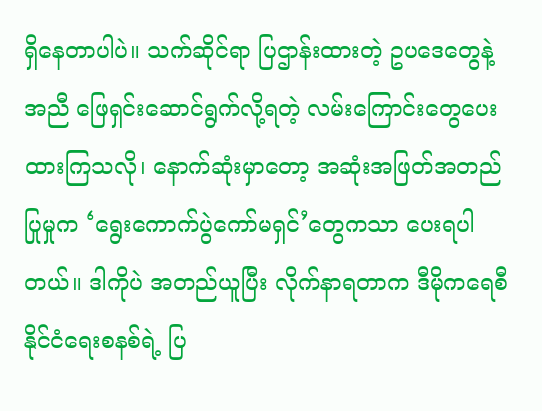ရှိနေတာပါပဲ။ သက်ဆိုင်ရာ ပြဌာန်းထားတဲ့ ဥပဒေတွေနဲ့အညီ ဖြေရှင်းဆောင်ရွက်လို့ရတဲ့ လမ်းကြောင်းတွေပေးထားကြသလို၊ နောက်ဆုံးမှာတော့ အဆုံးအဖြတ်အတည်ပြုမှုက ‘ရွေးကောက်ပွဲကော်မရှင်’တွေကသာ ပေးရပါတယ်။ ဒါကိုပဲ အတည်ယူပြီး လိုက်နာရတာက ဒီမိုကရေစီနိုင်ငံရေးစနစ်ရဲ့ ပြ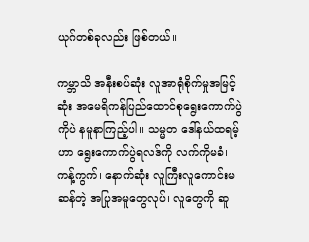ယုဂ်တစ်ခုလည်း ဖြစ်တယ်။

ကမ္ဘာသိ အနီးစပ်ဆုံး လူအာရုံစိုက်မှုအမြင့်ဆုံး အမေရိကန်ပြည်ထောင်စုရွေးကောက်ပွဲကိုပဲ နမူနာကြည့်ပါ။ သမ္မတ ဒေါ်နယ်ထရမ့်ဟာ ရွေးကောက်ပွဲရလဒ်ကို လက်ကိုမခံ၊ ကန့်ကွက်၊ နောက်ဆုံး လူကြီးလူကောင်းမဆန်တဲ့ အပြုအမူတွေလုပ်၊ လူတွေကို ဆူ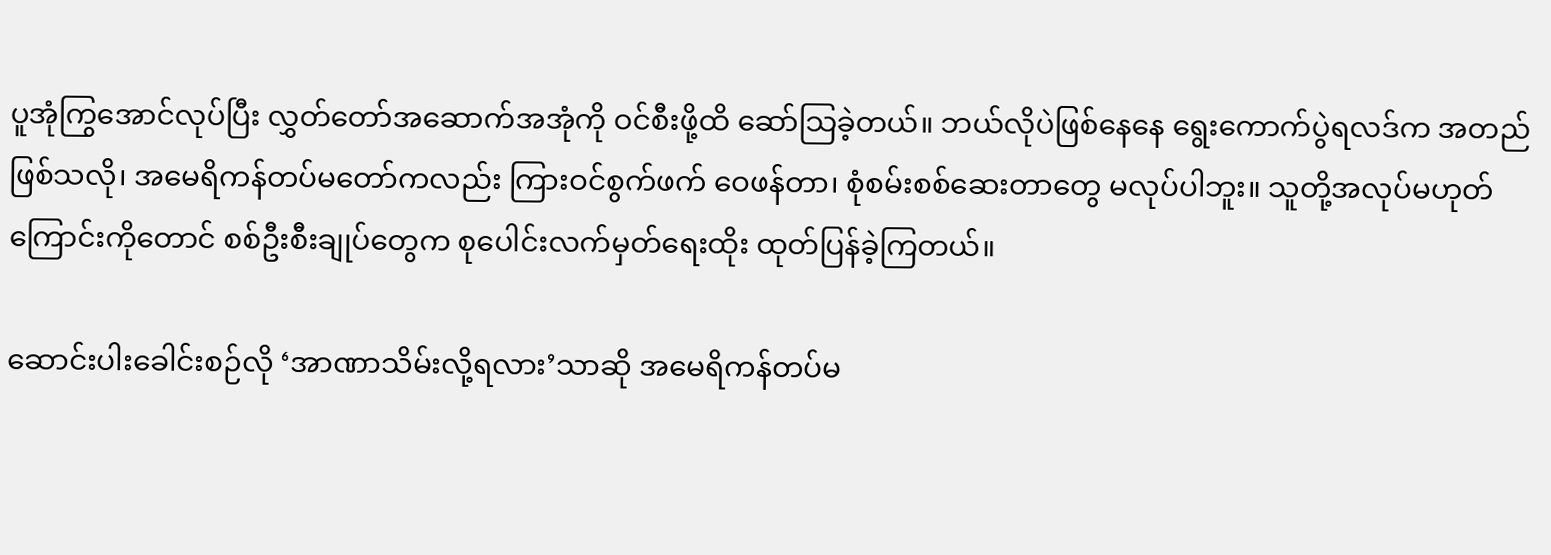ပူအုံကြွအောင်လုပ်ပြီး လွှတ်တော်အဆောက်အအုံကို ဝင်စီးဖို့ထိ ဆော်သြခဲ့တယ်။ ဘယ်လိုပဲဖြစ်နေနေ ရွေးကောက်ပွဲရလဒ်က အတည်ဖြစ်သလို၊ အမေရိကန်တပ်မတော်ကလည်း ကြားဝင်စွက်ဖက် ဝေဖန်တာ၊ စုံစမ်းစစ်ဆေးတာတွေ မလုပ်ပါဘူး။ သူတို့အလုပ်မဟုတ်ကြောင်းကိုတောင် စစ်ဦးစီးချုပ်တွေက စုပေါင်းလက်မှတ်ရေးထိုး ထုတ်ပြန်ခဲ့ကြတယ်။

ဆောင်းပါးခေါင်းစဉ်လို ‘အာဏာသိမ်းလို့ရလား’သာဆို အမေရိကန်တပ်မ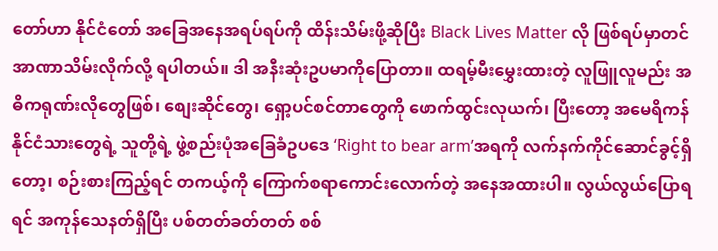တော်ဟာ နိုင်ငံတော် အခြေအနေအရပ်ရပ်ကို ထိန်းသိမ်းဖို့ဆိုပြီး Black Lives Matter လို ဖြစ်ရပ်မှာတင် အာဏာသိမ်းလိုက်လို့ ရပါတယ်။ ဒါ အနီးဆုံးဥပမာကိုပြောတာ။ ထရမ့်မီးမွှေးထားတဲ့ လူဖြူလူမည်း အဓိကရုဏ်းလိုတွေဖြစ်၊ စျေးဆိုင်တွေ၊ ရှော့ပင်စင်တာတွေကို ဖောက်ထွင်းလုယက်၊ ပြီးတော့ အမေရိကန်နိုင်ငံသားတွေရဲ့ သူတို့ရဲ့ ဖွဲ့စည်းပုံအခြေခံဥပဒေ ‘Right to bear arm’အရကို လက်နက်ကိုင်ဆောင်ခွင့်ရှိတော့၊ စဉ်းစားကြည့်ရင် တကယ့်ကို ကြောက်စရာကောင်းလောက်တဲ့ အနေအထားပါ။ လွယ်လွယ်ပြောရရင် အကုန်သေနတ်ရှိပြီး ပစ်တတ်ခတ်တတ် စစ်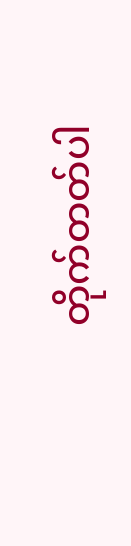တိုက်တတ်ပါ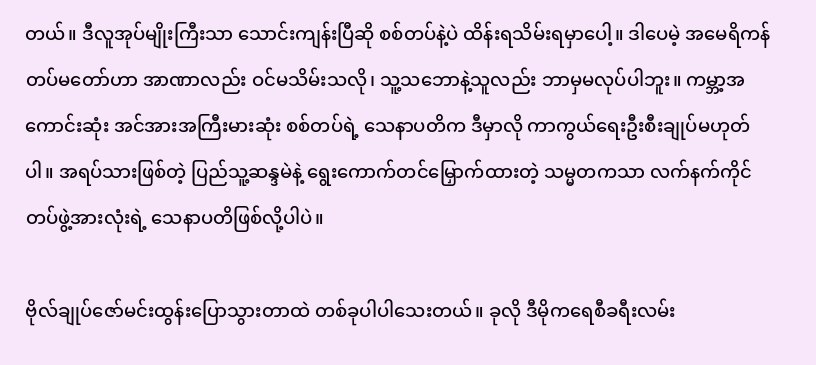တယ်။ ဒီလူအုပ်မျိုးကြီးသာ သောင်းကျန်းပြီဆို စစ်တပ်နဲ့ပဲ ထိန်းရသိမ်းရမှာပေါ့။ ဒါပေမဲ့ အမေရိကန်တပ်မတော်ဟာ အာဏာလည်း ဝင်မသိမ်းသလို၊ သူ့သဘောနဲ့သူလည်း ဘာမှမလုပ်ပါဘူး။ ကမ္ဘာ့အကောင်းဆုံး အင်အားအကြီးမားဆုံး စစ်တပ်ရဲ့ သေနာပတိက ဒီမှာလို ကာကွယ်ရေးဦးစီးချုပ်မဟုတ်ပါ။ အရပ်သားဖြစ်တဲ့ ပြည်သူ့ဆန္ဒမဲနဲ့ ရွေးကောက်တင်မြှောက်ထားတဲ့ သမ္မတကသာ လက်နက်ကိုင်တပ်ဖွဲ့အားလုံးရဲ့ သေနာပတိဖြစ်လို့ပါပဲ။

ဗိုလ်ချုပ်ဇော်မင်းထွန်းပြောသွားတာထဲ တစ်ခုပါပါသေးတယ်။ ခုလို ဒီမိုကရေစီခရီးလမ်း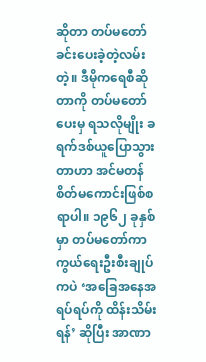ဆိုတာ တပ်မတော် ခင်းပေးခဲ့တဲ့လမ်းတဲ့။ ဒီမိုကရေစီဆိုတာကို တပ်မတော်ပေးမှ ရသလိုမျိုး ခရက်ဒစ်ယူပြောသွားတာဟာ အင်မတန် စိတ်မကောင်းဖြစ်စရာပါ။ ၁၉၆၂ ခုနှစ်မှာ တပ်မတော်ကာကွယ်ရေးဦးစီးချုပ်ကပဲ ‘အခြေအနေအရပ်ရပ်ကို ထိန်းသိမ်းရန်’ ဆိုပြီး အာဏာ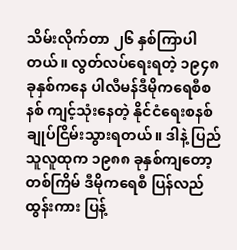သိမ်းလိုက်တာ ၂၆ နှစ်ကြာပါတယ်။ လွတ်လပ်ရေးရတဲ့ ၁၉၄၈ ခုနှစ်ကနေ ပါလီမန်ဒီမိုကရေစီစနစ် ကျင့်သုံးနေတဲ့ နိုင်ငံရေးစနစ် ချုပ်ငြိမ်းသွားရတယ်။ ဒါနဲ့ ပြည်သူလူထုက ၁၉၈၈ ခုနှစ်ကျတော့ တစ်ကြိမ် ဒီမိုကရေစီ ပြန်လည်ထွန်းကား ပြန့်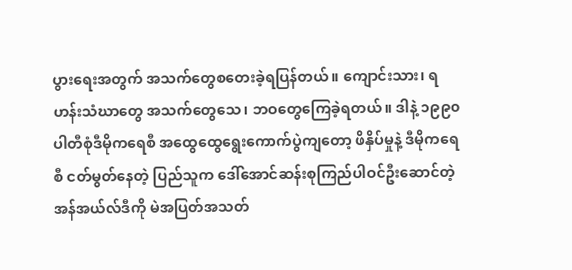ပွားရေးအတွက် အသက်တွေစတေးခဲ့ရပြန်တယ်။ ကျောင်းသား၊ ရဟန်းသံဃာတွေ အသက်တွေသေ၊ ဘဝတွေကြေခဲ့ရတယ်။ ဒါနဲ့ ၁၉၉၀ ပါတီစုံဒီမိုကရေစီ အထွေထွေရွေးကောက်ပွဲကျတော့ ဖိနှိပ်မှုနဲ့ ဒီမိုကရေစီ ငတ်မွတ်နေတဲ့ ပြည်သူက ဒေါ်အောင်ဆန်းစုကြည်ပါဝင်ဦးဆောင်တဲ့ အန်အယ်လ်ဒီကို မဲအပြတ်အသတ်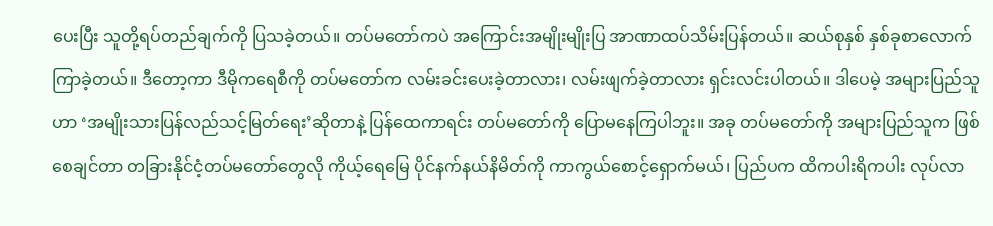ပေးပြီး သူတို့ရပ်တည်ချက်ကို ပြသခဲ့တယ်။ တပ်မတော်ကပဲ အကြောင်းအမျိုးမျိုးပြ အာဏာထပ်သိမ်းပြန်တယ်။ ဆယ်စုနှစ် နှစ်ခုစာလောက် ကြာခဲ့တယ်။ ဒီတော့ကာ ဒီမိုကရေစီကို တပ်မတော်က လမ်းခင်းပေးခဲ့တာလား၊ လမ်းဖျက်ခဲ့တာလား ရှင်းလင်းပါတယ်။ ဒါပေမဲ့ အများပြည်သူဟာ ‘အမျိုးသားပြန်လည်သင့်မြတ်ရေး’ဆိုတာနဲ့ ပြန်ထေကာရင်း တပ်မတော်ကို ပြောမနေကြပါဘူး။ အခု တပ်မတော်ကို အများပြည်သူက ဖြစ်စေချင်တာ တခြားနိုင်ငံ့တပ်မတော်တွေလို ကိုယ့်ရေမြေ ပိုင်နက်နယ်နိမိတ်ကို ကာကွယ်စောင့်ရှောက်မယ်၊ ပြည်ပက ထိကပါးရိကပါး လုပ်လာ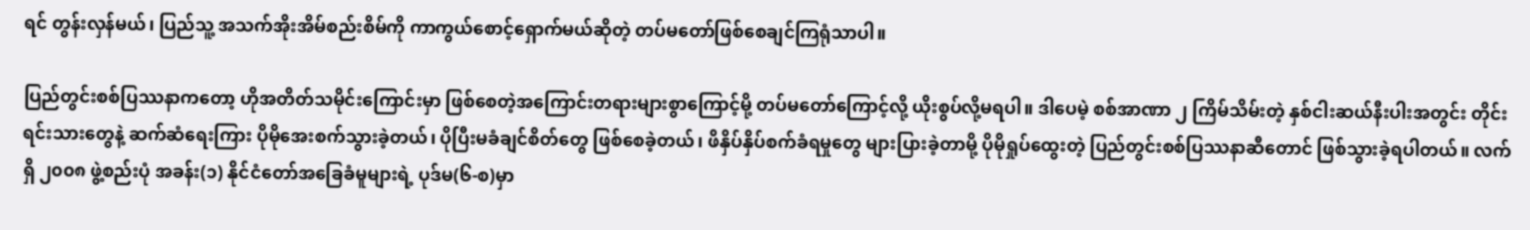ရင် တွန်းလှန်မယ်၊ ပြည်သူ့ အသက်အိုးအိမ်စည်းစိမ်ကို ကာကွယ်စောင့်ရှောက်မယ်ဆိုတဲ့ တပ်မတော်ဖြစ်စေချင်ကြရုံသာပါ။

ပြည်တွင်းစစ်ပြဿနာကတော့ ဟိုအတိတ်သမိုင်းကြောင်းမှာ ဖြစ်စေတဲ့အကြောင်းတရားများစွာကြောင့်မို့ တပ်မတော်ကြောင့်လို့ ယိုးစွပ်လို့မရပါ။ ဒါပေမဲ့ စစ်အာဏာ ၂ ကြိမ်သိမ်းတဲ့ နှစ်ငါးဆယ်နီးပါးအတွင်း တိုင်းရင်းသားတွေနဲ့ ဆက်ဆံရေးကြား ပိုမိုအေးစက်သွားခဲ့တယ်၊ ပိုပြီးမခံချင်စိတ်တွေ ဖြစ်စေခဲ့တယ်၊ ဖိနှိပ်နှိပ်စက်ခံရမှုတွေ များပြားခဲ့တာမို့ ပိုမိုရှုပ်ထွေးတဲ့ ပြည်တွင်းစစ်ပြဿနာဆီတောင် ဖြစ်သွားခဲ့ရပါတယ်။ လက်ရှိ ၂၀၀၈ ဖွဲ့စည်းပုံ အခန်း(၁) နိုင်ငံတော်အခြေခံမူများရဲ့ ပုဒ်မ(၆-စ)မှာ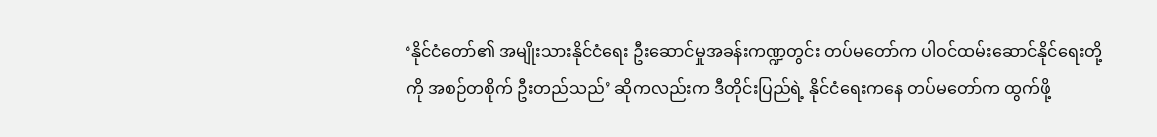‘နိုင်ငံတော်၏ အမျိုးသားနိုင်ငံရေး ဦးဆောင်မှုအခန်းကဏ္ဍတွင်း တပ်မတော်က ပါဝင်ထမ်းဆောင်နိုင်ရေးတို့ကို အစဉ်တစိုက် ဦးတည်သည်’ ဆိုကလည်းက ဒီတိုင်းပြည်ရဲ့ နိုင်ငံရေးကနေ တပ်မတော်က ထွက်ဖို့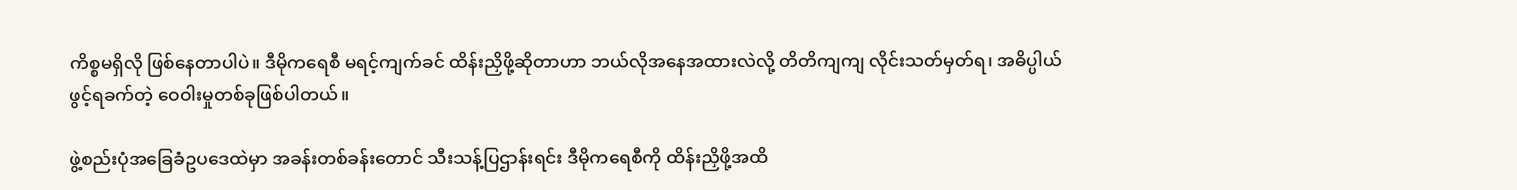ကိစ္စမရှိလို ဖြစ်နေတာပါပဲ။ ဒီမိုကရေစီ မရင့်ကျက်ခင် ထိန်းညှိဖို့ဆိုတာဟာ ဘယ်လိုအနေအထားလဲလို့ တိတိကျကျ လိုင်းသတ်မှတ်ရ၊ အဓိပ္ပါယ်ဖွင့်ရခက်တဲ့ ဝေဝါးမှုတစ်ခုဖြစ်ပါတယ်။

ဖွဲ့စည်းပုံအခြေခံဥပဒေထဲမှာ အခန်းတစ်ခန်းတောင် သီးသန့်ပြဌာန်းရင်း ဒီမိုကရေစီကို ထိန်းညှိဖို့အထိ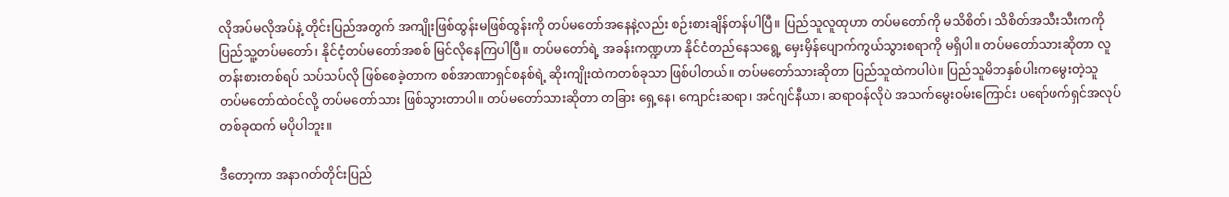လိုအပ်မလိုအပ်နဲ့ တိုင်းပြည်အတွက် အကျိုးဖြစ်ထွန်းမဖြစ်ထွန်းကို တပ်မတော်အနေနဲ့လည်း စဉ်းစားချိန်တန်ပါပြီ။ ပြည်သူလူထုဟာ တပ်မတော်ကို မသိစိတ်၊ သိစိတ်အသီးသီးကကို ပြည်သူ့တပ်မတော်၊ နိုင်ငံ့တပ်မတော်အစစ် မြင်လိုနေကြပါပြီ။ တပ်မတော်ရဲ့ အခန်းကဏ္ဍဟာ နိုင်ငံတည်နေသရွေ့ မှေးမှိန်ပျောက်ကွယ်သွားစရာကို မရှိပါ။ တပ်မတော်သားဆိုတာ လူတန်းစားတစ်ရပ် သပ်သပ်လို ဖြစ်စေခဲ့တာက စစ်အာဏာရှင်စနစ်ရဲ့ ဆိုးကျိုးထဲကတစ်ခုသာ ဖြစ်ပါတယ်။ တပ်မတော်သားဆိုတာ ပြည်သူထဲကပါပဲ။ ပြည်သူမိဘနှစ်ပါးကမွေးတဲ့သူ တပ်မတော်ထဲဝင်လို့ တပ်မတော်သား ဖြစ်သွားတာပါ။ တပ်မတော်သားဆိုတာ တခြား ရှေ့နေ၊ ကျောင်းဆရာ၊ အင်ဂျင်နီယာ၊ ဆရာဝန်လိုပဲ အသက်မွေးဝမ်းကြောင်း ပရော်ဖက်ရှင်အလုပ်တစ်ခုထက် မပိုပါဘူး။

ဒီတော့ကာ အနာဂတ်တိုင်းပြည်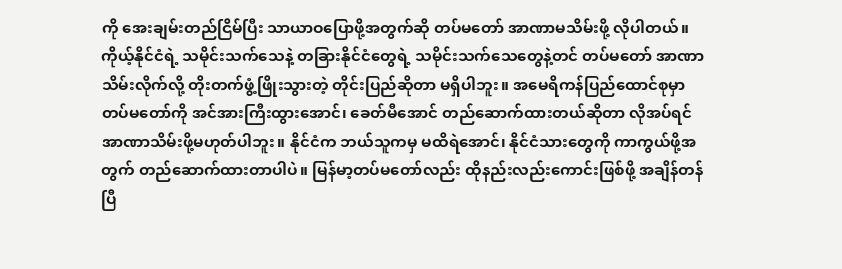ကို အေးချမ်းတည်ငြိမ်ပြီး သာယာဝပြောဖို့အတွက်ဆို တပ်မတော် အာဏာမသိမ်းဖို့ လိုပါတယ်။ ကိုယ့်နိုင်ငံရဲ့ သမိုင်းသက်သေနဲ့ တခြားနိုင်ငံတွေရဲ့ သမိုင်းသက်သေတွေနဲ့တင် တပ်မတော် အာဏာသိမ်းလိုက်လို့ တိုးတက်ဖွံ့ဖြိုးသွားတဲ့ တိုင်းပြည်ဆိုတာ မရှိပါဘူး။ အမေရိကန်ပြည်ထောင်စုမှာ တပ်မတော်ကို အင်အားကြီးထွားအောင်၊ ခေတ်မီအောင် တည်ဆောက်ထားတယ်ဆိုတာ လိုအပ်ရင် အာဏာသိမ်းဖို့မဟုတ်ပါဘူး။ နိုင်ငံက ဘယ်သူကမှ မထိရဲအောင်၊ နိုင်ငံသားတွေကို ကာကွယ်ဖို့အတွက် တည်ဆောက်ထားတာပါပဲ။ မြန်မာ့တပ်မတော်လည်း ထိုနည်းလည်းကောင်းဖြစ်ဖို့ အချိန်တန်ပြီ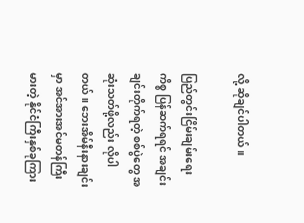လို့ ဆိုချင်ပါတယ်။

ပြည်တွင်းငြိမ်းချမ်းရေးကိစ္စ ပြန်ဆက်ရရင် အချင်းချင်းတိုက်ရတဲ့ စစ်ပွဲတွေ အဆုံးသတ်ဖို့လည်း လိုပါတယ်။ ဘေးအိမ်နီးနားချင်းမှာ အင်အားအင်မတန်ကြီးမားတဲ့ နိုင်ငံကြီးနှစ်ခုကြား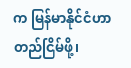က မြန်မာနိုင်ငံဟာ တည်ငြိမ်ဖို့၊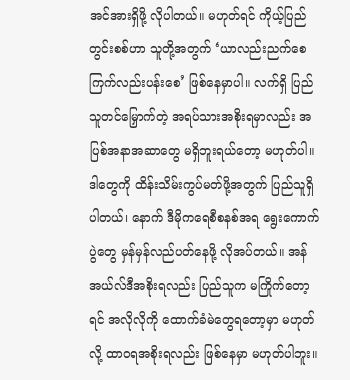အင်အားရှိဖို့ လိုပါတယ်။ မဟုတ်ရင် ကိုယ့်ပြည်တွင်းစစ်ဟာ သူတို့အတွက် ‘ယာလည်းညက်စေ ကြက်လည်းပန်းစေ’ ဖြစ်နေမှာပါ။ လက်ရှိ ပြည်သူတင်မြှောက်တဲ့ အရပ်သားအစိုးရမှာလည်း အပြစ်အနာအဆာတွေ မရှိဘူးရယ်တော့ မဟုတ်ပါ။ ဒါတွေကို ထိန်းသိမ်းကွပ်မတ်ဖို့အတွက် ပြည်သူရှိပါတယ်၊ နောက် ဒီမိုကရေစီစနစ်အရ ရွေးကောက်ပွဲတွေ မှန်မှန်လည်ပတ်နေဖို့ လိုအပ်တယ်။ အန်အယ်လ်ဒီအစိုးရလည်း ပြည်သူက မကြိုက်တော့ရင် အလိုလိုကို ထောက်ခံမဲတွေရတော့မှာ မဟုတ်လို့ ထာဝရအစိုးရလည်း ဖြစ်နေမှာ မဟုတ်ပါဘူး။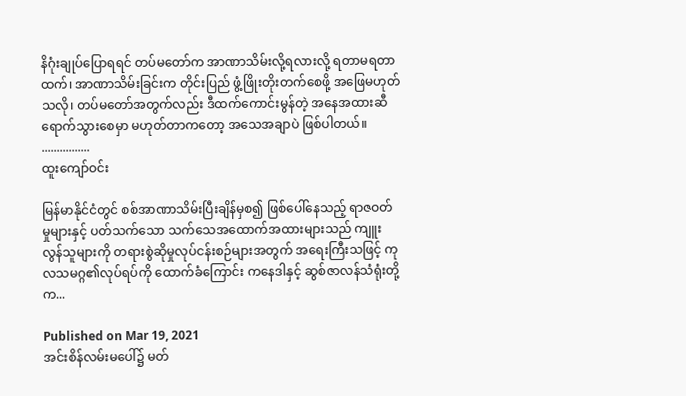နိဂုံးချုပ်ပြောရရင် တပ်မတော်က အာဏာသိမ်းလို့ရလားလို့ ရတာမရတာထက်၊ အာဏာသိမ်းခြင်းက တိုင်းပြည် ဖွံ့ဖြိုးတိုးတက်စေဖို့ အဖြေမဟုတ်သလို၊ တပ်မတော်အတွက်လည်း ဒီထက်ကောင်းမွန်တဲ့ အနေအထားဆီ ရောက်သွားစေမှာ မဟုတ်တာကတော့ အသေအချာပဲ ဖြစ်ပါတယ်။
................
ထူးကျော်ဝင်း

မြန်မာနိုင်ငံတွင် စစ်အာဏာသိမ်းပြီးချိန်မှစ၍ ဖြစ်ပေါ်နေသည့် ရာဇဝတ်မှုများနှင့် ပတ်သက်သော သက်သေအထောက်အထားများသည် ကျူးလွန်သူများကို တရားစွဲဆိုမှုလုပ်ငန်းစဉ်များအတွက် အရေးကြီးသဖြင့် ကုလသမဂ္ဂ၏လုပ်ရပ်ကို ထောက်ခံကြောင်း ကနေဒါနှင့် ဆွစ်ဇာလန်သံရုံးတို့က...

Published on Mar 19, 2021
အင်းစိန်လမ်းမပေါ်၌ မတ်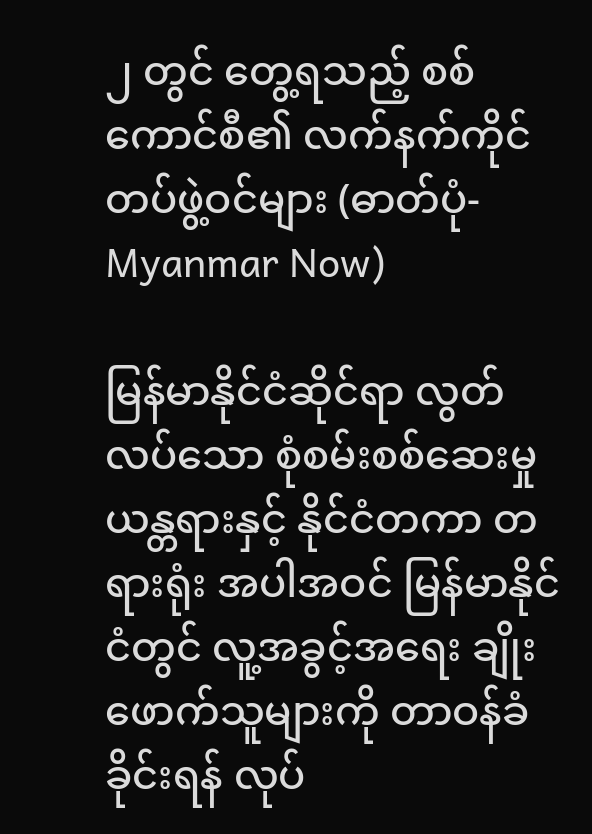၂ တွင် တွေ့ရသည့် စစ်ကောင်စီ၏ လက်နက်ကိုင်တပ်ဖွဲ့ဝင်များ (ဓာတ်ပုံ- Myanmar Now)

မြန်မာနိုင်ငံဆိုင်ရာ လွတ်လပ်သော စုံစမ်းစစ်ဆေးမှု ယန္တရားနှင့် နိုင်ငံတကာ တရားရုံး အပါအဝင် မြန်မာနိုင်ငံတွင် လူ့အခွင့်အရေး ချိုးဖောက်သူများကို တာဝန်ခံခိုင်းရန် လုပ်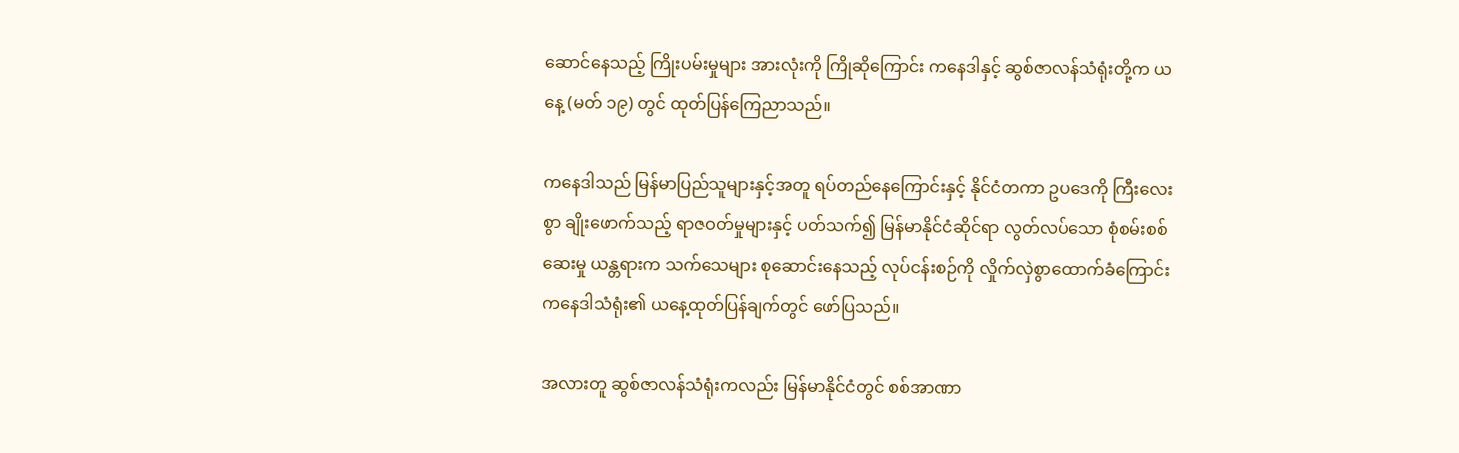ဆောင်နေသည့် ကြိုးပမ်းမှုများ အားလုံးကို ကြိုဆိုကြောင်း ကနေဒါနှင့် ဆွစ်ဇာလန်သံရုံးတို့က ယနေ့ (မတ် ၁၉) တွင် ထုတ်ပြန်ကြေညာသည်။

ကနေဒါသည် မြန်မာပြည်သူများနှင့်အတူ ရပ်တည်နေကြောင်းနှင့် နိုင်ငံတကာ ဥပဒေကို ကြီးလေးစွာ ချိုးဖောက်သည့် ရာဇဝတ်မှုများနှင့် ပတ်သက်၍ မြန်မာနိုင်ငံဆိုင်ရာ လွတ်လပ်သော စုံစမ်းစစ်ဆေးမှု ယန္တရားက သက်သေများ စုဆောင်းနေသည့် လုပ်ငန်းစဉ်ကို လှိုက်လှဲစွာထောက်ခံကြောင်း ကနေဒါသံရုံး၏ ယနေ့ထုတ်ပြန်ချက်တွင် ဖော်ပြသည်။

အလားတူ ဆွစ်ဇာလန်သံရုံးကလည်း မြန်မာနိုင်ငံတွင် စစ်အာဏာ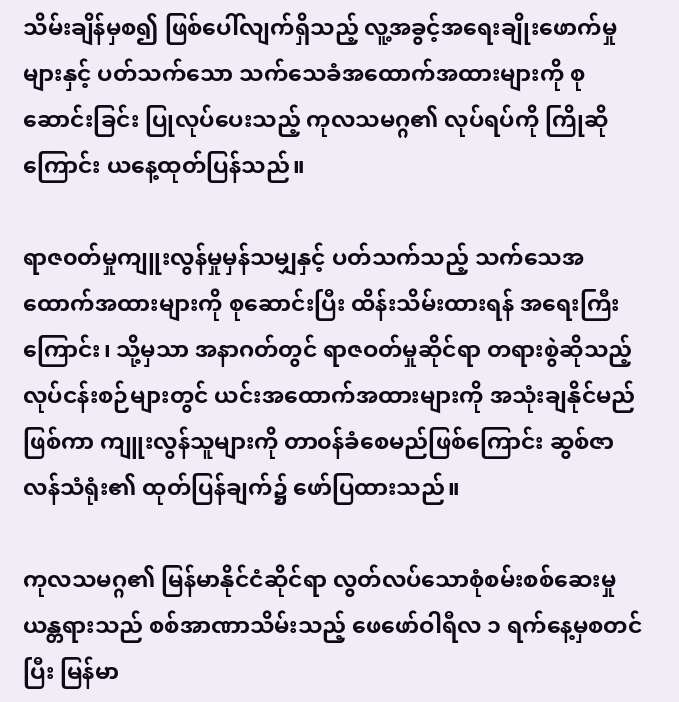သိမ်းချိန်မှစ၍ ဖြစ်ပေါ်လျက်ရှိသည့် လူ့အခွင့်အရေးချိုးဖောက်မှုများနှင့် ပတ်သက်သော သက်သေခံအထောက်အထားများကို စုဆောင်းခြင်း ပြုလုပ်ပေးသည့် ကုလသမဂ္ဂ၏ လုပ်ရပ်ကို ကြိုဆိုကြောင်း ယနေ့ထုတ်ပြန်သည်။

ရာဇ၀တ်မှုကျူးလွန်မှုမှန်သမျှနှင့် ပတ်သက်သည့် သက်သေအထောက်အထားများကို စုဆောင်းပြီး ထိန်းသိမ်းထားရန် အရေးကြီးကြောင်း၊ သို့မှသာ အနာဂတ်တွင် ရာဇဝတ်မှုဆိုင်ရာ တရားစွဲဆိုသည့် လုပ်ငန်းစဉ်များတွင် ယင်းအထောက်အထားများကို အသုံးချနိုင်မည်ဖြစ်ကာ ကျူးလွန်သူများကို တာ၀န်ခံစေမည်ဖြစ်ကြောင်း ဆွစ်ဇာလန်သံရုံး၏ ထုတ်ပြန်ချက်၌ ဖော်ပြထားသည်။

ကုလသမဂ္ဂ၏ မြန်မာနိုင်ငံဆိုင်ရာ လွတ်လပ်သောစုံစမ်းစစ်ဆေးမှုယန္တရားသည် စစ်အာဏာသိမ်းသည့် ဖေဖော်ဝါရီလ ၁ ရက်နေ့မှစတင်ပြီး မြန်မာ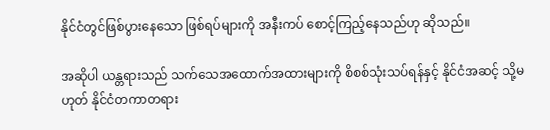နိုင်ငံတွင်ဖြစ်ပွားနေသော ဖြစ်ရပ်များကို အနီးကပ် စောင့်ကြည့်နေသည်ဟု ဆိုသည်။

အဆိုပါ ယန္တရားသည် သက်သေအထောက်အထားများကို စိစစ်သုံးသပ်ရန်နှင့် နိုင်ငံအဆင့် သို့မဟုတ် နိုင်ငံတကာတရား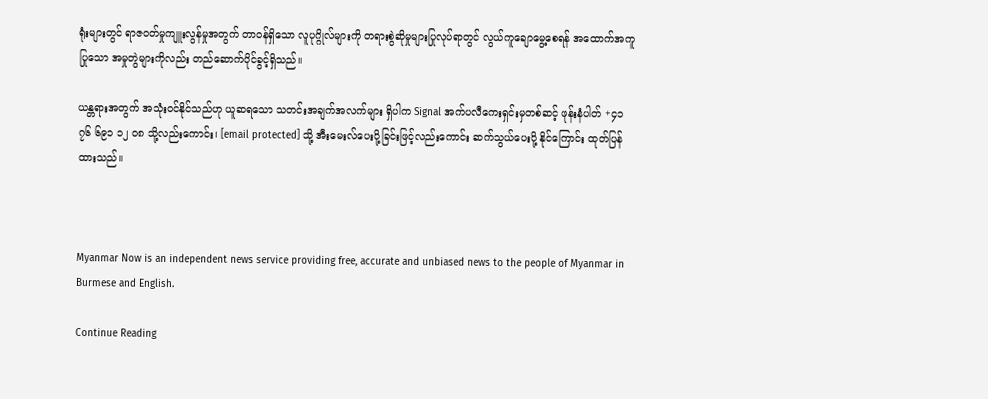ရုံးများတွင် ရာဇ၀တ်မှုကျူးလွန်မှုအတွက် တာ၀န်ရှိသော လူပုဂ္ဂိုလ်များကို တရားစွဲဆိုမှုများပြုလုပ်ရာတွင် လွယ်ကူချောမွေ့စေရန် အထောက်အကူပြုသော အမှုတွဲများကိုလည်း တည်ဆောက်ပိုင်ခွင့်ရှိသည်။

ယန္တရားအတွက် အသုံး၀င်နိုင်သည်ဟု ယူဆရသော သတင်းအချက်အလက်များ ရှိပါက Signal အက်ပလီကေးရှင်းမှတစ်ဆင့် ဖုန်းနံပါတ် +၄၁ ၇၆ ၆၉၁ ၁၂ ဝ၈ သို့လည်းကောင်း၊ [email protected] သို့ အီးမေးလ်ပေးပို့ခြင်းဖြင့်လည်းကောင်း ဆက်သွယ်ပေးပို့ နိုင်ကြောင်း ထုတ်ပြန်ထားသည်။



Myanmar Now is an independent news service providing free, accurate and unbiased news to the people of Myanmar in Burmese and English.

Continue Reading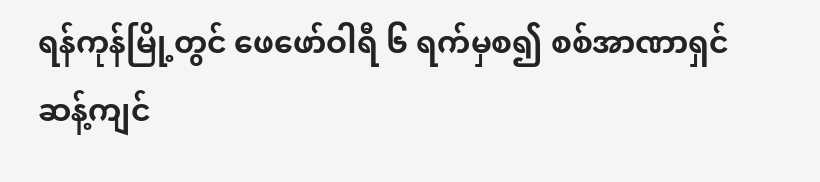ရန်ကုန်မြို့တွင် ဖေဖော်ဝါရီ ၆ ရက်မှစ၍ စစ်အာဏာရှင်ဆန့်ကျင်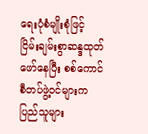ရေးပုံစံမျိုးစုံဖြင့် ငြိမ်းချမ်းစွာဆန္ဒထုတ်ဖော်နေပြီး စစ်ကောင်စီတပ်ဖွဲ့ဝင်များက ပြည်သူများ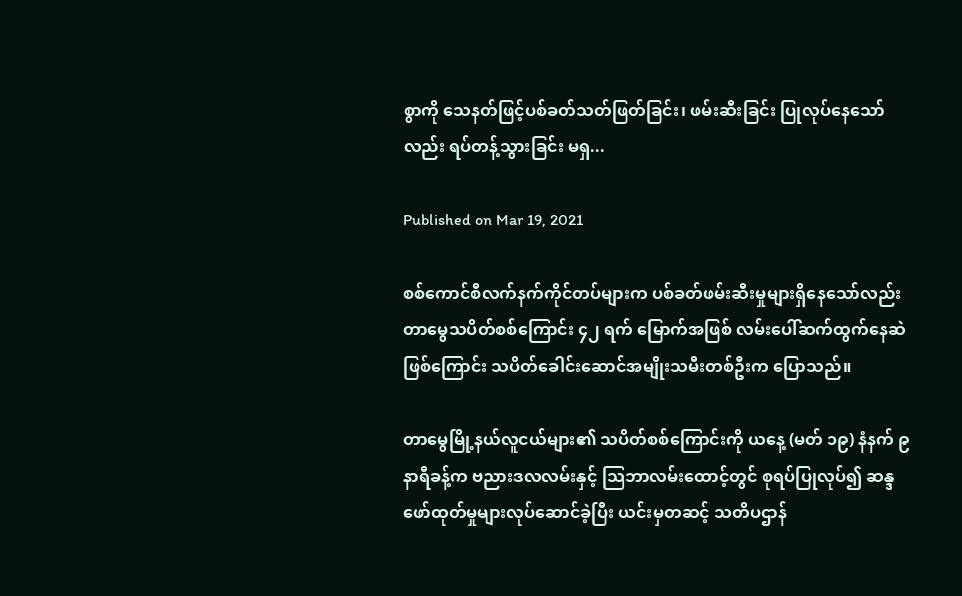စွာကို သေနတ်ဖြင့်ပစ်ခတ်သတ်ဖြတ်ခြင်း၊ ဖမ်းဆီးခြင်း ပြုလုပ်နေသော်လည်း ရပ်တန့်သွားခြင်း မရှ...

Published on Mar 19, 2021

စစ်ကောင်စီလက်နက်ကိုင်တပ်များက ပစ်ခတ်ဖမ်းဆီးမှုများရှိနေသော်လည်း တာမွေသပိတ်စစ်ကြောင်း ၄၂ ရက် မြောက်အဖြစ် လမ်းပေါ်ဆက်ထွက်နေဆဲဖြစ်ကြောင်း သပိတ်ခေါင်းဆောင်အမျိုးသမီးတစ်ဦးက ပြောသည်။

တာမွေမြို့နယ်လူငယ်များ၏ သပိတ်စစ်ကြောင်းကို ယနေ့ (မတ် ၁၉) နံနက် ၉ နာရီခန့်က ဗညားဒလလမ်းနှင့် သြဘာလမ်းထောင့်တွင် စုရပ်ပြုလုပ်၍ ဆန္ဒဖော်ထုတ်မှုများလုပ်ဆောင်ခဲ့ပြီး ယင်းမှတဆင့် သတိပဌာန်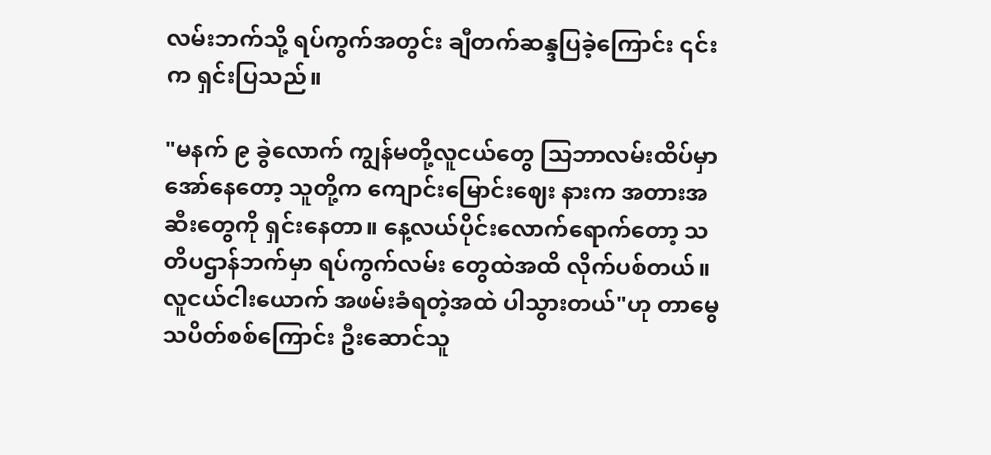လမ်းဘက်သို့ ရပ်ကွက်အတွင်း ချီတက်ဆန္ဒပြခဲ့ကြောင်း ၎င်းက ရှင်းပြသည်။

"မနက် ၉ ခွဲလောက် ကျွန်မတို့လူငယ်တွေ သြဘာလမ်းထိပ်မှာ အော်နေတော့ သူတို့က ကျောင်းမြောင်းဈေး နားက အတားအဆီးတွေကို ရှင်းနေတာ။ နေ့လယ်ပိုင်းလောက်ရောက်တော့ သတိပဌာန်ဘက်မှာ ရပ်ကွက်လမ်း တွေထဲအထိ လိုက်ပစ်တယ်။ လူငယ်ငါးယောက် အဖမ်းခံရတဲ့အထဲ ပါသွားတယ်"ဟု တာမွေသပိတ်စစ်ကြောင်း ဦးဆောင်သူ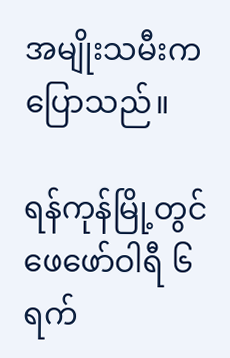အမျိုးသမီးက ပြောသည်။

ရန်ကုန်မြို့တွင် ဖေဖော်ဝါရီ ၆ ရက်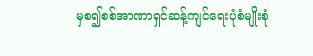မှစ၍စစ်အာဏာရှင်ဆန့်ကျင်ရေးပုံစံမျိုးစုံ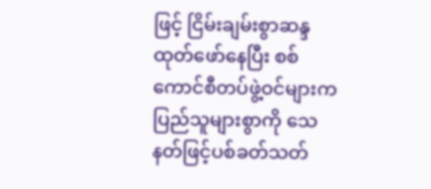ဖြင့် ငြိမ်းချမ်းစွာဆန္ဒထုတ်ဖော်နေပြီး စစ်ကောင်စီတပ်ဖွဲ့ဝင်များက ပြည်သူများစွာကို သေနတ်ဖြင့်ပစ်ခတ်သတ်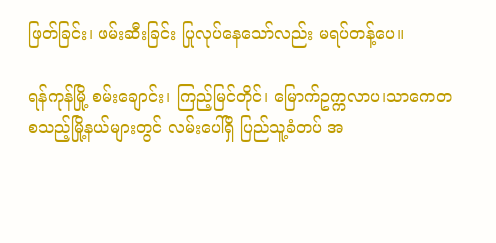ဖြတ်ခြင်း၊ ဖမ်းဆီးခြင်း ပြုလုပ်နေသော်လည်း မရပ်တန့်ပေ။

ရန်ကုန်မြို့ စမ်းချောင်း၊ ကြည့်မြင်တိုင်၊ မြောက်ဥက္ကလာပ၊သာကေတ စသည့်မြို့နယ်များတွင် လမ်းပေါ်ရှိ ပြည်သူ့ခံတပ် အ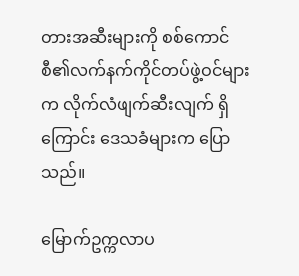တားအဆီးများကို စစ်ကောင်စီ၏လက်နက်ကိုင်တပ်ဖွဲ့ဝင်များက လိုက်လံဖျက်ဆီးလျက် ရှိကြောင်း ဒေသခံများက ပြောသည်။

မြောက်ဥက္ကလာပ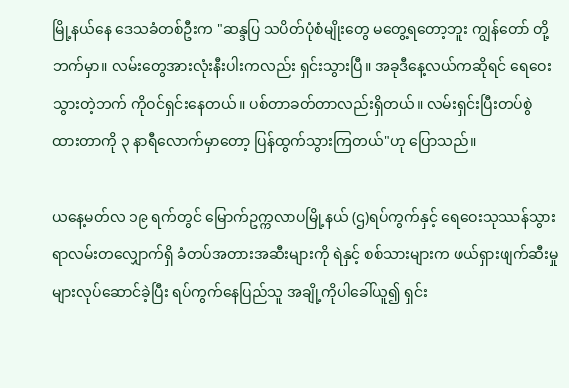မြို့နယ်နေ ဒေသခံတစ်ဦးက "ဆန္ဒပြ သပိတ်ပုံစံမျိုးတွေ မတွေ့ရတော့ဘူး ကျွန်တော် တို့ဘက်မှာ။ လမ်းတွေအားလုံးနီးပါးကလည်း ရှင်းသွားပြီ။ အခုဒီနေ့လယ်ကဆိုရင် ရေဝေးသွားတဲ့ဘက် ကိုဝင်ရှင်းနေတယ်။ ပစ်တာခတ်တာလည်းရှိတယ်။ လမ်းရှင်းပြီးတပ်စွဲထားတာကို ၃ နာရီလောက်မှာတော့ ပြန်ထွက်သွားကြတယ်"ဟု ပြောသည်။

ယနေ့မတ်လ ၁၉ ရက်တွင် မြောက်ဥက္ကလာပမြို့နယ် (ဌ)ရပ်ကွက်နှင့် ရေဝေးသုဿန်သွားရာလမ်းတလျှောက်ရှိ ခံတပ်အတားအဆီးများကို ရဲနှင့် စစ်သားများက ဖယ်ရှားဖျက်ဆီးမှုများလုပ်ဆောင်ခဲ့ပြီး ရပ်ကွက်နေပြည်သူ အချို့ကိုပါခေါ်ယူ၍ ရှင်း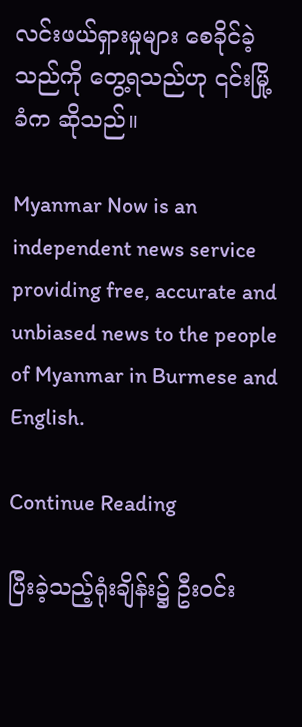လင်းဖယ်ရှားမှုများ စေခိုင်ခဲ့သည်ကို တွေ့ရသည်ဟု ၎င်းမြို့ခံက ဆိုသည်။

Myanmar Now is an independent news service providing free, accurate and unbiased news to the people of Myanmar in Burmese and English.

Continue Reading

ပြီးခဲ့သည့်ရုံးချိန်း၌ ဦးဝင်း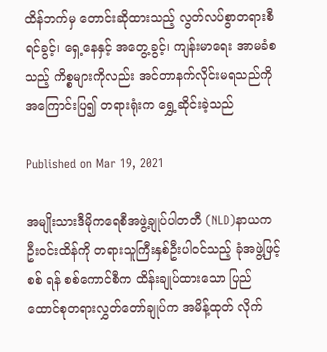ထိန်ဘက်မှ တောင်းဆိုထားသည့် လွတ်လပ်စွာတရားစီရင်ခွင့်၊ ရှေ့နေနှင့် အတွေ့ခွင့်၊ ကျန်းမာရေး အာမခံစသည့် ကိစ္စများကိုလည်း အင်တာနက်လိုင်းမရသည်ကို အကြောင်းပြ၍ တရားရုံးက ရွှေ့ဆိုင်းခဲ့သည်

Published on Mar 19, 2021

အမျိုးသားဒီမိုကရေစီအဖွဲ့ချုပ်ပါတတီ (NLD)နာယက ဦးဝင်းထိန်ကို တရားသူကြီးနှစ်ဦးပါဝင်သည့် ခုံအဖွဲ့ဖြင့်စစ် ရန် စစ်ကောင်စီက ထိန်းချုပ်ထားသော ပြည်ထောင်စုတရားလွှတ်တော်ချုပ်က အမိန့်ထုတ် လိုက်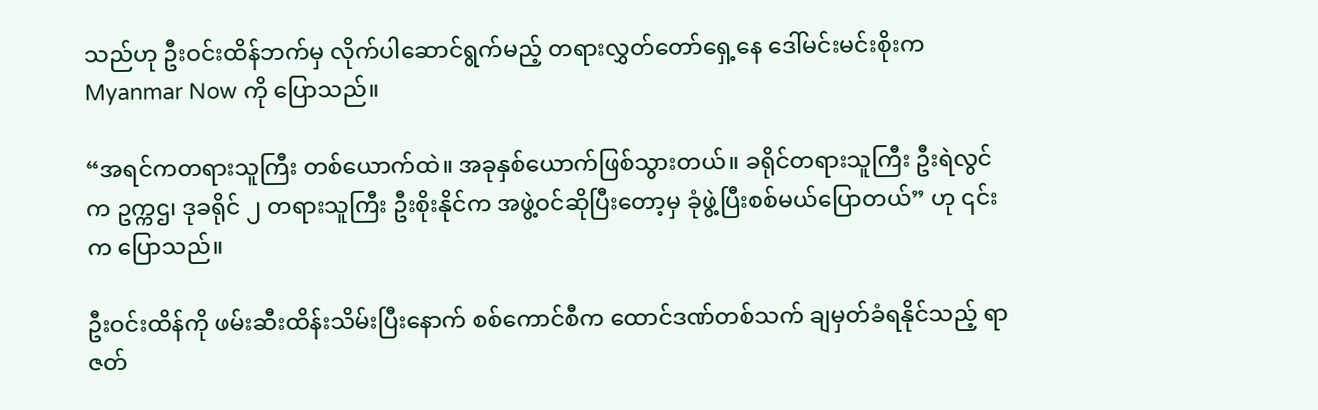သည်ဟု ဦးဝင်းထိန်ဘက်မှ လိုက်ပါဆောင်ရွက်မည့် တရားလွှတ်တော်ရှေ့နေ ဒေါ်မင်းမင်းစိုးက Myanmar Now ကို ပြောသည်။

“အရင်ကတရားသူကြီး တစ်ယောက်ထဲ။ အခုနှစ်ယောက်ဖြစ်သွားတယ်။ ခရိုင်တရားသူကြီး ဦးရဲလွင်က ဥက္ကဌ၊ ဒုခရိုင် ၂ တရားသူကြီး ဦးစိုးနိုင်က အဖွဲ့ဝင်ဆိုပြီးတော့မှ ခုံဖွဲ့ပြီးစစ်မယ်ပြောတယ်” ဟု ၎င်းက ပြောသည်။

ဦးဝင်းထိန်ကို ဖမ်းဆီးထိန်းသိမ်းပြီးနောက် စစ်ကောင်စီက ထောင်ဒဏ်တစ်သက် ချမှတ်ခံရနိုင်သည့် ရာဇတ်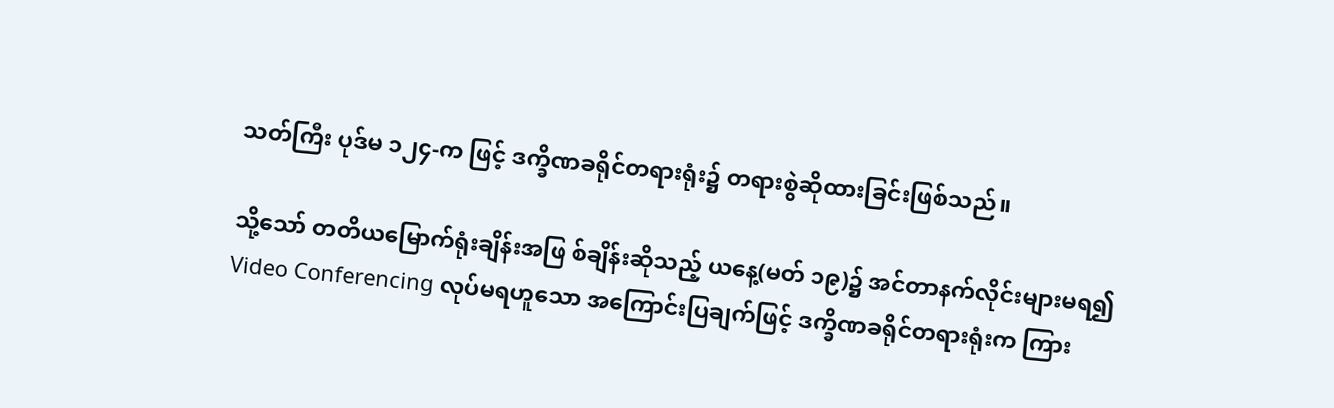သတ်ကြီး ပုဒ်မ ၁၂၄-က ဖြင့် ဒက္ခိဏခရိုင်တရားရုံး၌ တရားစွဲဆိုထားခြင်းဖြစ်သည်။

သို့သော် တတိယမြောက်ရုံးချိန်းအဖြ စ်ချိန်းဆိုသည့် ယနေ့(မတ် ၁၉)၌ အင်တာနက်လိုင်းများမရ၍ Video Conferencing လုပ်မရဟူသော အကြောင်းပြချက်ဖြင့် ဒက္ခိဏခရိုင်တရားရုံးက ကြား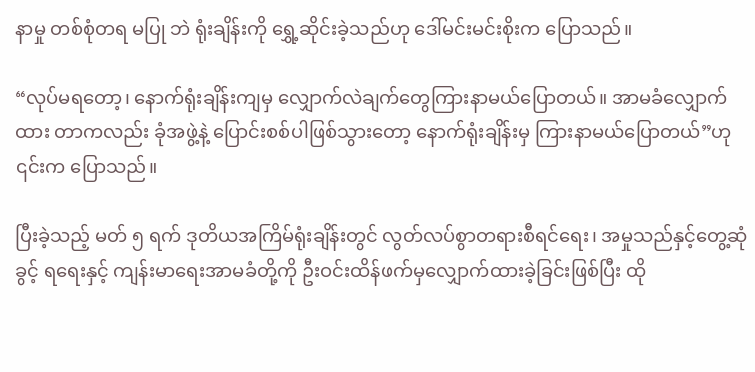နာမှု တစ်စုံတရ မပြု ဘဲ ရုံးချိန်းကို ရွှေ့ဆိုင်းခဲ့သည်ဟု ဒေါ်မင်းမင်းစိုးက ပြောသည်။

“လုပ်မရတော့၊ နောက်ရုံးချိန်းကျမှ လျှောက်လဲချက်တွေကြားနာမယ်ပြောတယ်။ အာမခံလျှောက်ထား တာကလည်း ခုံအဖွဲ့နဲ့ ပြောင်းစစ်ပါဖြစ်သွားတော့ နောက်ရုံးချိန်းမှ ကြားနာမယ်ပြောတယ်”ဟု ၎င်းက ပြောသည်။

ပြီးခဲ့သည့် မတ် ၅ ရက် ဒုတိယအကြိမ်ရုံးချိန်းတွင် လွတ်လပ်စွာတရားစီရင်ရေး၊ အမှုသည်နှင့်တွေ့ဆုံခွင့် ရရေးနှင့် ကျန်းမာရေးအာမခံတို့ကို ဦးဝင်းထိန်ဖက်မှလျှောက်ထားခဲ့ခြင်းဖြစ်ပြီး ထို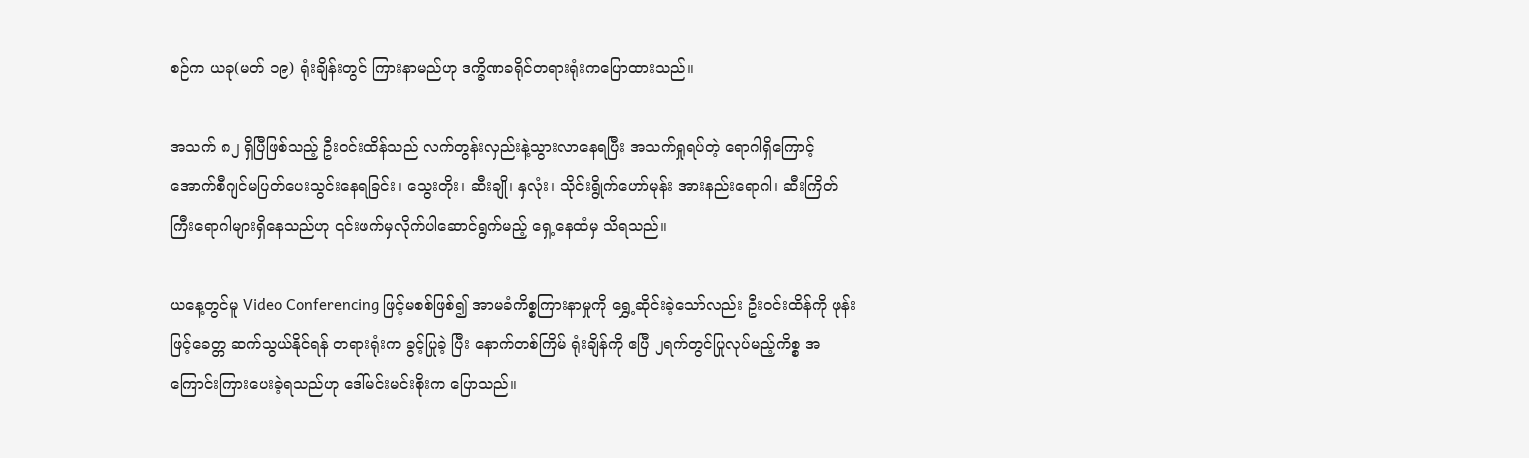စဉ်က ယခု(မတ် ၁၉) ရုံးချိန်းတွင် ကြားနာမည်ဟု ဒက္ခိဏခရိုင်တရားရုံးကပြောထားသည်။

အသက် ၈၂ ရှိပြီဖြစ်သည့် ဦးဝင်းထိန်သည် လက်တွန်းလှည်းနဲ့သွားလာနေရပြီး အသက်ရှုရပ်တဲ့ ရောဂါရှိကြောင့် အောက်စီဂျင်မပြတ်ပေးသွင်းနေရခြင်း၊ သွေးတိုး၊ ဆီးချို၊ နှလုံး၊ သိုင်းရွိုက်ဟော်မုန်း အားနည်းရောဂါ၊ ဆီးကြိတ်ကြီးရောဂါများရှိနေသည်ဟု ၎င်းဖက်မှလိုက်ပါဆောင်ရွက်မည့် ရှေ့နေထံမှ သိရသည်။

ယနေ့တွင်မူ Video Conferencing ဖြင့်မစစ်ဖြစ်၍ အာမခံကိစ္စကြားနာမှုကို ရွှေ့ဆိုင်းခဲ့သော်လည်း ဦးဝင်းထိန်ကို ဖုန်းဖြင့်ခေတ္တ ဆက်သွယ်နိုင်ရန် တရားရုံးက ခွင့်ပြုခဲ့ ပြီး နောက်တစ်ကြိမ် ရုံးချိန်ကို ဧပြီ ၂ရက်တွင်ပြုလုပ်မည့်ကိစ္စ အကြောင်းကြားပေးခဲ့ရသည်ဟု ဒေါ်မင်းမင်းစိုးက ပြောသည်။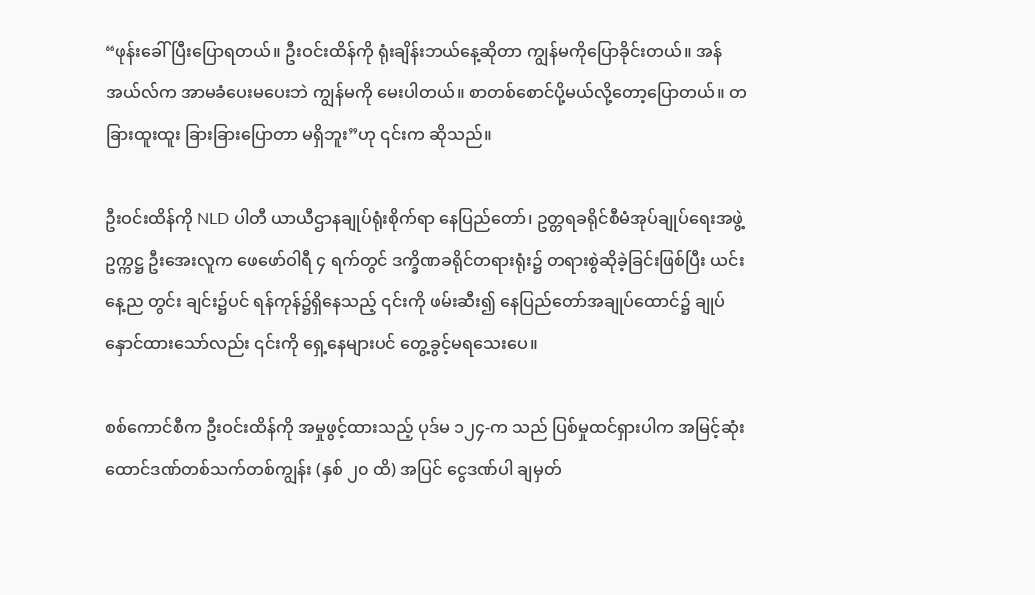“ဖုန်းခေါ်ပြီးပြောရတယ်။ ဦးဝင်းထိန်ကို ရုံးချိန်းဘယ်နေ့ဆိုတာ ကျွန်မကိုပြောခိုင်းတယ်။ အန်အယ်လ်က အာမခံပေးမပေးဘဲ ကျွန်မကို မေးပါတယ်။ စာတစ်စောင်ပို့မယ်လို့တော့ပြောတယ်။ တခြားထူးထူး ခြားခြားပြောတာ မရှိဘူး”ဟု ၎င်းက ဆိုသည်။

ဦးဝင်းထိန်ကို NLD ပါတီ ယာယီဌာနချုပ်ရုံးစိုက်ရာ နေပြည်တော်၊ ဥတ္တရခရိုင်စီမံအုပ်ချုပ်ရေးအဖွဲ့ဥက္ကဋ္ဌ ဦးအေးလူက ဖေဖော်ဝါရီ ၄ ရက်တွင် ဒက္ခိဏခရိုင်တရားရုံး၌ တရားစွဲဆိုခဲ့ခြင်းဖြစ်ပြီး ယင်းနေ့ည တွင်း ချင်း၌ပင် ရန်ကုန်၌ရှိနေသည့် ၎င်းကို ဖမ်းဆီး၍ နေပြည်တော်အချုပ်ထောင်၌ ချုပ်နှောင်ထားသော်လည်း ၎င်းကို ရှေ့နေများပင် တွေ့ခွင့်မရသေးပေ။

စစ်ကောင်စီက ဦးဝင်းထိန်ကို အမှုဖွင့်ထားသည့် ပုဒ်မ ၁၂၄-က သည် ပြစ်မှုထင်ရှားပါက အမြင့်ဆုံး ထောင်ဒဏ်တစ်သက်တစ်ကျွန်း (နှစ် ၂၀ ထိ) အပြင် ငွေဒဏ်ပါ ချမှတ်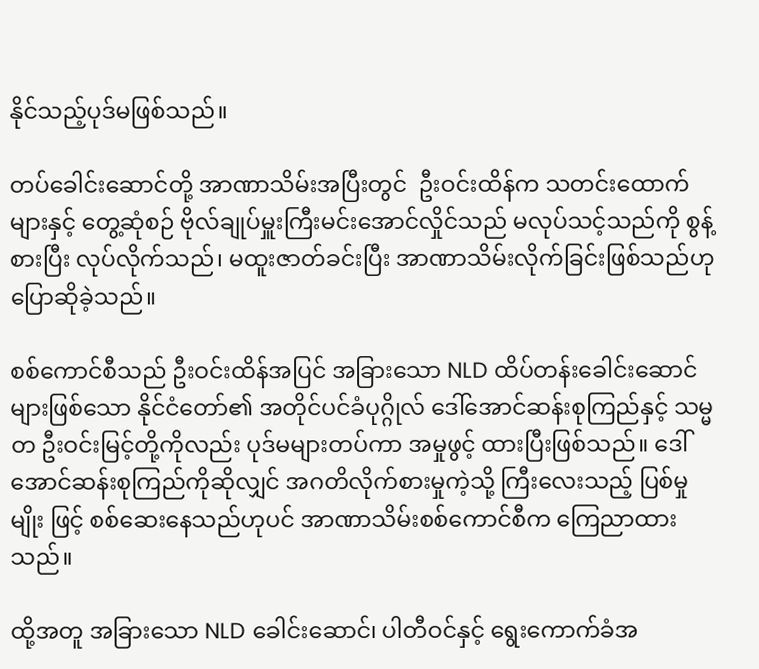နိုင်သည့်ပုဒ်မဖြစ်သည်။

တပ်ခေါင်းဆောင်တို့ အာဏာသိမ်းအပြီးတွင်  ဦးဝင်းထိန်က သတင်းထောက်များနှင့် တွေ့ဆုံစဉ် ဗိုလ်ချုပ်မှူးကြီးမင်းအောင်လှိုင်သည် မလုပ်သင့်သည်ကို စွန့်စားပြီး လုပ်လိုက်သည်၊ မထူးဇာတ်ခင်းပြီး အာဏာသိမ်းလိုက်ခြင်းဖြစ်သည်ဟု ပြောဆိုခဲ့သည်။

စစ်ကောင်စီသည် ဦးဝင်းထိန်အပြင် အခြားသော NLD ထိပ်တန်းခေါင်းဆောင်များဖြစ်သော နိုင်ငံတော်၏ အတိုင်ပင်ခံပုဂ္ဂိုလ် ဒေါ်အောင်ဆန်းစုကြည်နှင့် သမ္မတ ဦးဝင်းမြင့်တို့ကိုလည်း ပုဒ်မများတပ်ကာ အမှုဖွင့် ထားပြီးဖြစ်သည်။ ဒေါ်အောင်ဆန်းစုကြည်ကိုဆိုလျှင် အဂတိလိုက်စားမှုကဲ့သို့ ကြီးလေးသည့် ပြစ်မှုမျိုး ဖြင့် စစ်ဆေးနေသည်ဟုပင် အာဏာသိမ်းစစ်ကောင်စီက ကြေညာထားသည်။

ထို့အတူ အခြားသော NLD ခေါင်းဆောင်၊ ပါတီဝင်နှင့် ရွေးကောက်ခံအ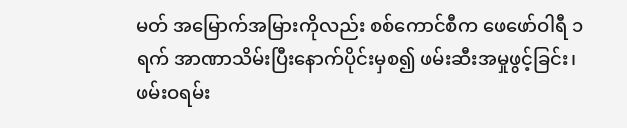မတ် အမြောက်အမြားကိုလည်း စစ်ကောင်စီက ဖေဖော်ဝါရီ ၁ရက် အာဏာသိမ်းပြီးနောက်ပိုင်းမှစ၍ ဖမ်းဆီးအမှုဖွင့်ခြင်း၊ ဖမ်းဝရမ်း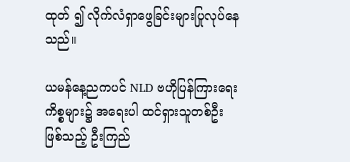ထုတ် ၍ လိုက်လံရှာဖွေခြင်းများပြုလုပ်နေသည်။

ယမန်နေ့ညကပင် NLD ဗဟိုပြန်ကြားရေးကိစ္စများ၌ အရေးပါ ထင်ရှားသူတစ်ဦးဖြစ်သည့် ဦးကြည်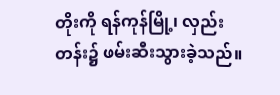တိုးကို ရန်ကုန်မြို့၊ လှည်းတန်း၌ ဖမ်းဆီးသွားခဲ့သည်။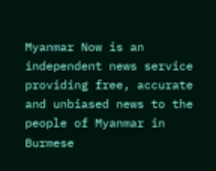Myanmar Now is an independent news service providing free, accurate and unbiased news to the people of Myanmar in Burmese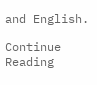and English.

Continue Reading